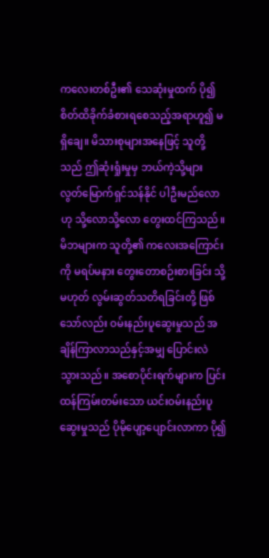ကလေးတစ်ဦး၏ သေဆုံးမှုထက် ပို၍ စိတ်ထိခိုက်ခံစားရစေသည့်အရာဟူ၍ မရှိချေ။ မိသားစုများအနေဖြင့် သူတို့သည် ဤဆုံးရှုံးမှုမှ ဘယ်ကဲ့သို့များ လွတ်မြောက်ရှင်သန်နိုင် ပါဦးမည်လောဟု သို့လောသို့လော တွေးထင်ကြသည်။ မိဘများက သူတို့၏ ကလေးအကြောင်းကို မရပ်မနား တွေးတောစဉ်းစားခြင်း သို့မဟုတ် လွမ်းဆွတ်သတိရခြင်းတို့ ဖြစ်သော်လည်း ဝမ်းနည်းပူဆွေးမှုသည် အချိန်ကြာလာသည်နှင့်အမျှ ပြောင်းလဲသွားသည်။ အစောပိုင်းရက်များက ပြင်းထန်ကြမ်းတမ်းသော ယင်းဝမ်းနည်းပူဆွေးမှုသည် ပိုမိုပျော့ပျောင်းလာကာ ပို၍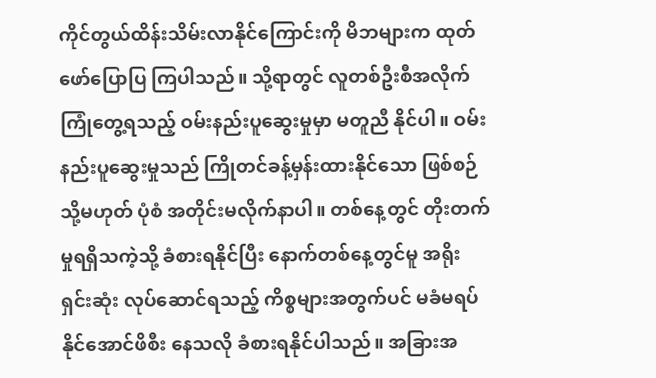ကိုင်တွယ်ထိန်းသိမ်းလာနိုင်ကြောင်းကို မိဘများက ထုတ်ဖော်ပြောပြ ကြပါသည်။ သို့ရာတွင် လူတစ်ဦးစီအလိုက် ကြုံတွေ့ရသည့် ဝမ်းနည်းပူဆွေးမှုမှာ မတူညီ နိုင်ပါ။ ဝမ်းနည်းပူဆွေးမှုသည် ကြိုတင်ခန့်မှန်းထားနိုင်သော ဖြစ်စဉ် သို့မဟုတ် ပုံစံ အတိုင်းမလိုက်နာပါ။ တစ်နေ့တွင် တိုးတက်မှုရရှိသကဲ့သို့ ခံစားရနိုင်ပြီး နောက်တစ်နေ့တွင်မူ အရိုးရှင်းဆုံး လုပ်ဆောင်ရသည့် ကိစ္စများအတွက်ပင် မခံမရပ်နိုင်အောင်ဖိစီး နေသလို ခံစားရနိုင်ပါသည်။ အခြားအ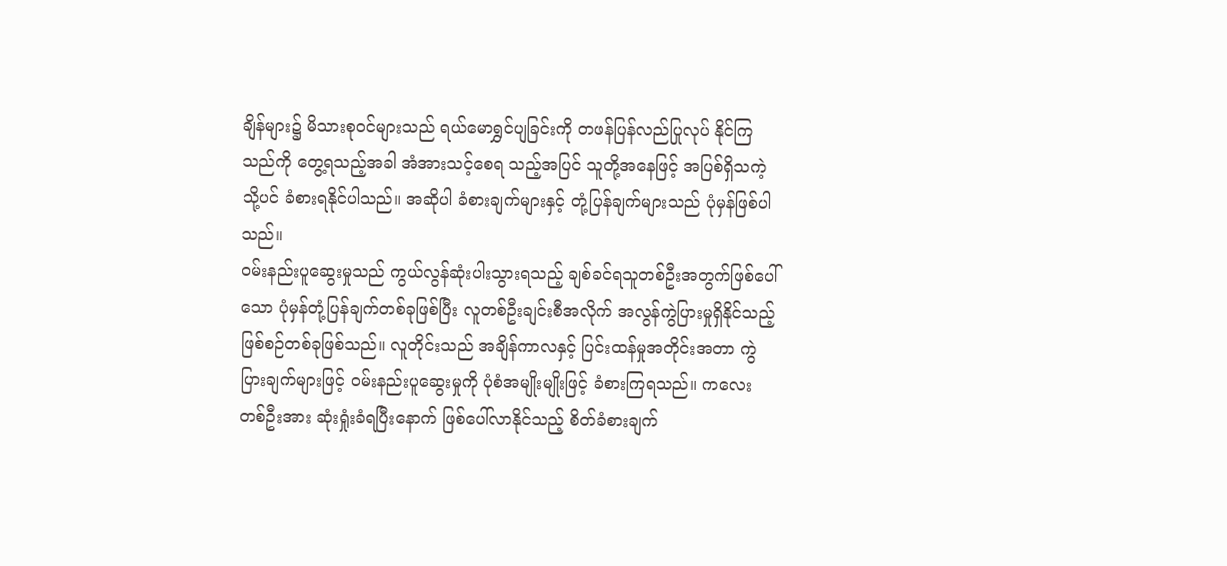ချိန်များ၌ မိသားစုဝင်များသည် ရယ်မောရွှင်ပျခြင်းကို တဖန်ပြန်လည်ပြုလုပ် နိုင်ကြသည်ကို တွေ့ရသည့်အခါ အံအားသင့်စေရ သည့်အပြင် သူတို့အနေဖြင့် အပြစ်ရှိသကဲ့သို့ပင် ခံစားရနိုင်ပါသည်။ အဆိုပါ ခံစားချက်များနှင့် တုံ့ပြန်ချက်များသည် ပုံမှန်ဖြစ်ပါသည်။
ဝမ်းနည်းပူဆွေးမှုသည် ကွယ်လွန်ဆုံးပါးသွားရသည့် ချစ်ခင်ရသူတစ်ဦးအတွက်ဖြစ်ပေါ်သော ပုံမှန်တုံ့ပြန်ချက်တစ်ခုဖြစ်ပြီး လူတစ်ဦးချင်းစီအလိုက် အလွန်ကွဲပြားမှုရှိနိုင်သည့် ဖြစ်စဉ်တစ်ခုဖြစ်သည်။ လူတိုင်းသည် အချိန်ကာလနှင့် ပြင်းထန်မှုအတိုင်းအတာ ကွဲပြားချက်များဖြင့် ဝမ်းနည်းပူဆွေးမှုကို ပုံစံအမျိုးမျိုးဖြင့် ခံစားကြရသည်။ ကလေးတစ်ဦးအား ဆုံးရှုံးခံရပြီးနောက် ဖြစ်ပေါ်လာနိုင်သည့် စိတ်ခံစားချက်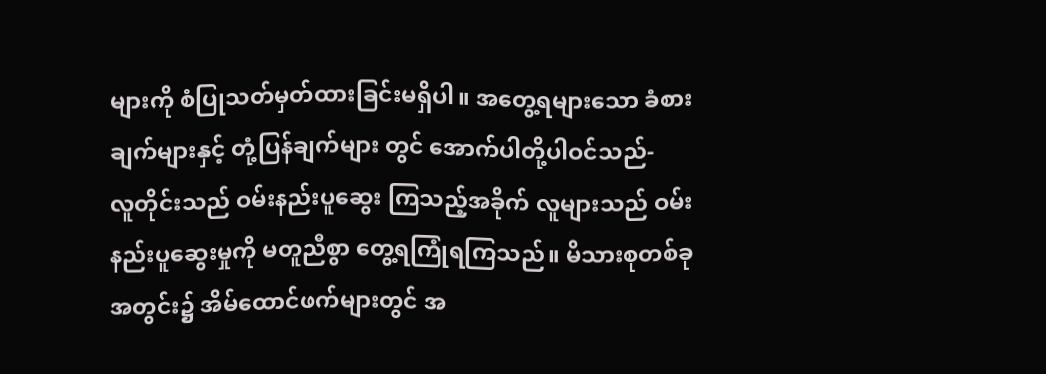များကို စံပြုသတ်မှတ်ထားခြင်းမရှိပါ။ အတွေ့ရများသော ခံစားချက်များနှင့် တုံ့ပြန်ချက်များ တွင် အောက်ပါတို့ပါဝင်သည်-
လူတိုင်းသည် ဝမ်းနည်းပူဆွေး ကြသည့်အခိုက် လူများသည် ဝမ်းနည်းပူဆွေးမှုကို မတူညီစွာ တွေ့ရကြုံရကြသည်။ မိသားစုတစ်ခုအတွင်း၌ အိမ်ထောင်ဖက်များတွင် အ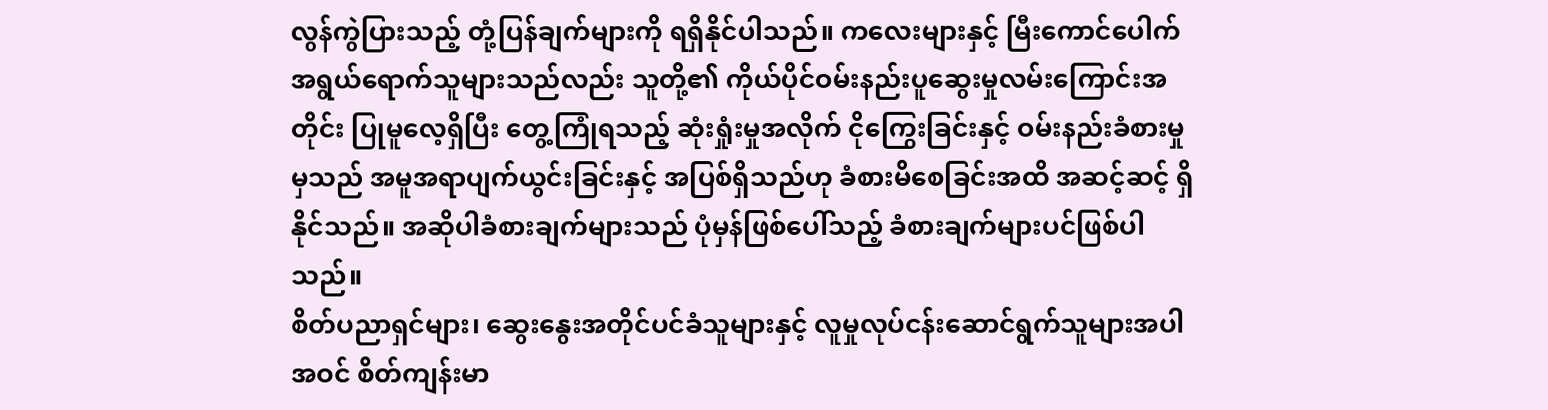လွန်ကွဲပြားသည့် တုံ့ပြန်ချက်များကို ရရှိနိုင်ပါသည်။ ကလေးများနှင့် မြီးကောင်ပေါက်အရွယ်ရောက်သူများသည်လည်း သူတို့၏ ကိုယ်ပိုင်ဝမ်းနည်းပူဆွေးမှုလမ်းကြောင်းအတိုင်း ပြုမူလေ့ရှိပြီး တွေ့ကြုံရသည့် ဆုံးရှုံးမှုအလိုက် ငိုကြွေးခြင်းနှင့် ဝမ်းနည်းခံစားမှုမှသည် အမူအရာပျက်ယွင်းခြင်းနှင့် အပြစ်ရှိသည်ဟု ခံစားမိစေခြင်းအထိ အဆင့်ဆင့် ရှိနိုင်သည်။ အဆိုပါခံစားချက်များသည် ပုံမှန်ဖြစ်ပေါ်သည့် ခံစားချက်များပင်ဖြစ်ပါသည်။
စိတ်ပညာရှင်များ၊ ဆွေးနွေးအတိုင်ပင်ခံသူများနှင့် လူမှုလုပ်ငန်းဆောင်ရွက်သူများအပါအဝင် စိတ်ကျန်းမာ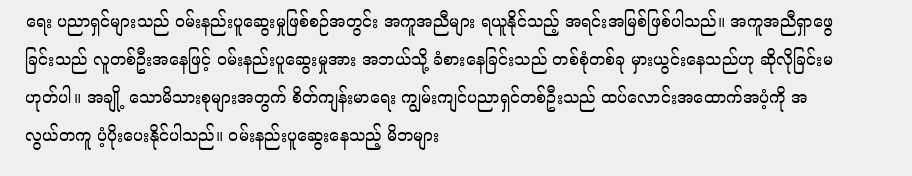ရေး ပညာရှင်များသည် ဝမ်းနည်းပူဆွေးမှုဖြစ်စဉ်အတွင်း အကူအညီများ ရယူနိုင်သည့် အရင်းအမြစ်ဖြစ်ပါသည်။ အကူအညီရှာဖွေခြင်းသည် လူတစ်ဦးအနေဖြင့် ဝမ်းနည်းပူဆွေးမှုအား အဘယ်သို့ ခံစားနေခြင်းသည် တစ်စုံတစ်ခု မှားယွင်းနေသည်ဟု ဆိုလိုခြင်းမဟုတ်ပါ။ အချို့ သောမိသားစုများအတွက် စိတ်ကျန်းမာရေး ကျွမ်းကျင်ပညာရှင်တစ်ဦးသည် ထပ်လောင်းအထောက်အပံ့ကို အလွယ်တကူ ပံ့ပိုးပေးနိုင်ပါသည်။ ဝမ်းနည်းပူဆွေးနေသည့် မိဘများ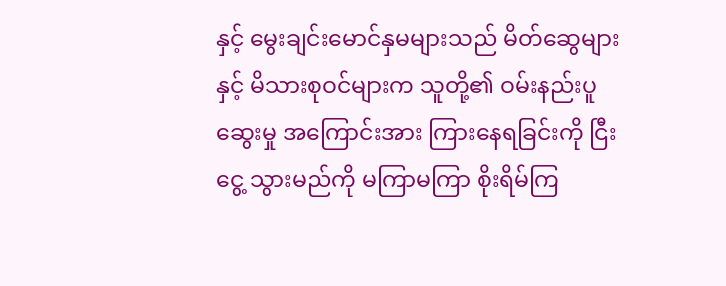နှင့် မွေးချင်းမောင်နှမများသည် မိတ်ဆွေများနှင့် မိသားစုဝင်များက သူတို့၏ ဝမ်းနည်းပူဆွေးမှု အကြောင်းအား ကြားနေရခြင်းကို ငြီးငွေ့ သွားမည်ကို မကြာမကြာ စိုးရိမ်ကြ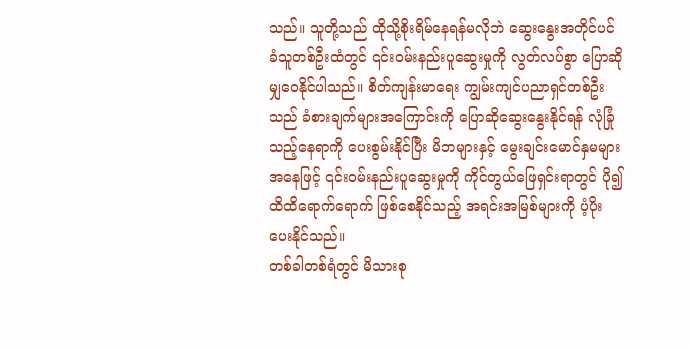သည်။ သူတို့သည် ထိုသို့စိုးရိမ်နေရန်မလိုဘဲ ဆွေးနွေးအတိုင်ပင်ခံသူတစ်ဦးထံတွင် ၎င်းဝမ်းနည်းပူဆွေးမှုကို လွတ်လပ်စွာ ပြောဆိုမျှဝေနိုင်ပါသည်။ စိတ်ကျန်းမာရေး ကျွမ်းကျင်ပညာရှင်တစ်ဦးသည် ခံစားချက်များအကြောင်းကို ပြောဆိုဆွေးနွေးနိုင်ရန် လုံခြုံသည့်နေရာကို ပေးစွမ်းနိုင်ပြီး မိဘများနှင့် မွေးချင်းမောင်နှမများအနေဖြင့် ၎င်းဝမ်းနည်းပူဆွေးမှုကို ကိုင်တွယ်ဖြေရှင်းရာတွင် ပို၍ထိထိရောက်ရောက် ဖြစ်စေနိုင်သည့် အရင်းအမြစ်များကို ပံ့ပိုးပေးနိုင်သည်။
တစ်ခါတစ်ရံတွင် မိသားစု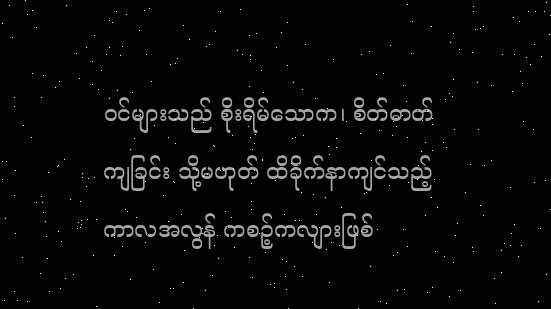ဝင်များသည် စိုးရိမ်သောက၊ စိတ်ဓာတ်ကျခြင်း သို့မဟုတ် ထိခိုက်နာကျင်သည့်ကာလအလွန် ကစဉ့်ကလျားဖြစ်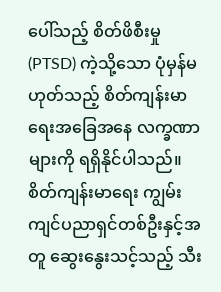ပေါ်သည့် စိတ်ဖိစီးမှု (PTSD) ကဲ့သို့သော ပုံမှန်မဟုတ်သည့် စိတ်ကျန်းမာရေးအခြေအနေ လက္ခဏာများကို ရရှိနိုင်ပါသည်။ စိတ်ကျန်းမာရေး ကျွမ်းကျင်ပညာရှင်တစ်ဦးနှင့်အတူ ဆွေးနွေးသင့်သည့် သီး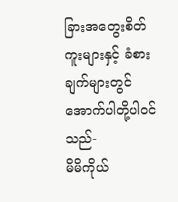ခြားအတွေးစိတ်ကူးများနှင့် ခံစားချက်များတွင် အောက်ပါတို့ပါဝင်သည်-
မိမိကိုယ်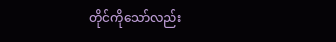တိုင်ကိုသော်လည်း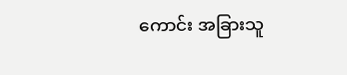ကောင်း အခြားသူ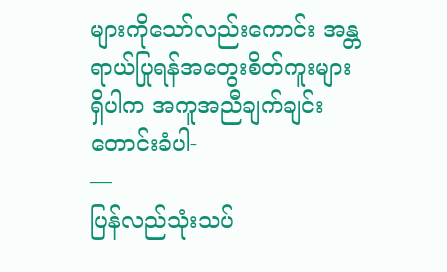များကိုသော်လည်းကောင်း အန္တရာယ်ပြုရန်အတွေးစိတ်ကူးများရှိပါက အကူအညီချက်ချင်းတောင်းခံပါ-
—
ပြန်လည်သုံးသပ်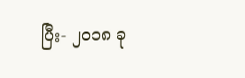ပြီး- ၂၀၁၈ ခု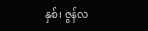နှစ်၊ ဇွန်လ